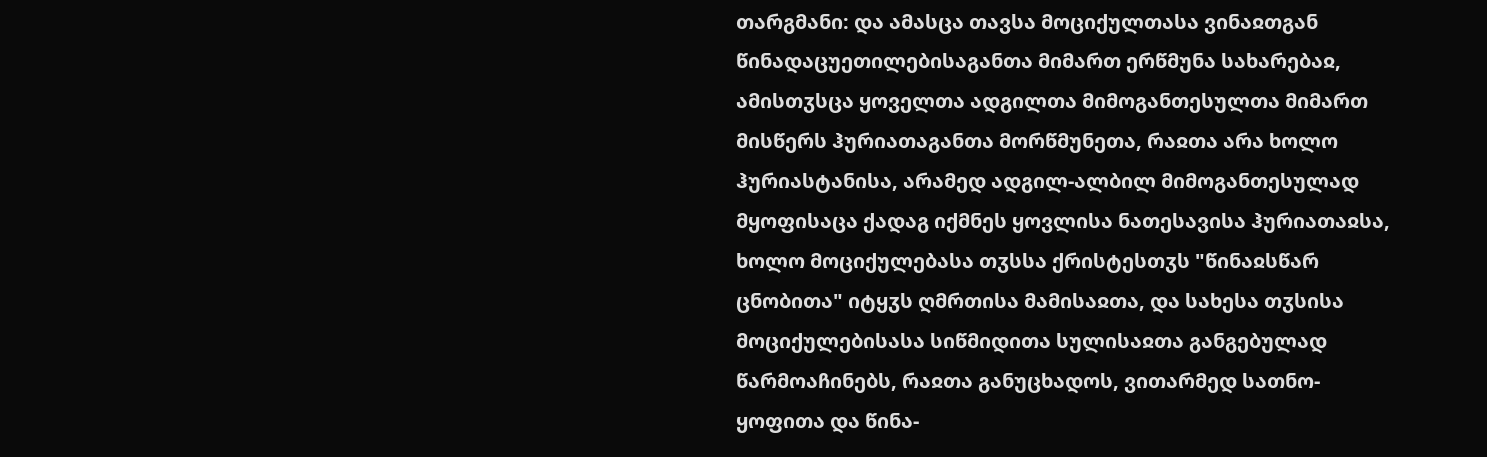თარგმანი: და ამასცა თავსა მოციქულთასა ვინაჲთგან წინადაცუეთილებისაგანთა მიმართ ერწმუნა სახარებაჲ, ამისთჳსცა ყოველთა ადგილთა მიმოგანთესულთა მიმართ მისწერს ჰურიათაგანთა მორწმუნეთა, რაჲთა არა ხოლო ჰურიასტანისა, არამედ ადგილ-ალბილ მიმოგანთესულად მყოფისაცა ქადაგ იქმნეს ყოვლისა ნათესავისა ჰურიათაჲსა, ხოლო მოციქულებასა თჳსსა ქრისტესთჳს "წინაჲსწარ ცნობითა" იტყჳს ღმრთისა მამისაჲთა, და სახესა თჳსისა მოციქულებისასა სიწმიდითა სულისაჲთა განგებულად წარმოაჩინებს, რაჲთა განუცხადოს, ვითარმედ სათნო-ყოფითა და წინა-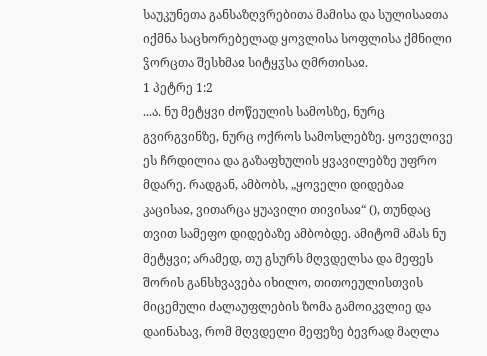საუკუნეთა განსაზღვრებითა მამისა და სულისაჲთა იქმნა საცხორებელად ყოვლისა სოფლისა ქმნილი ჴორცთა შესხმაჲ სიტყჳსა ღმრთისაჲ.
1 პეტრე 1:2
...ა. ნუ მეტყვი ძოწეულის სამოსზე, ნურც გვირგვინზე, ნურც ოქროს სამოსლებზე. ყოველივე ეს ჩრდილია და გაზაფხულის ყვავილებზე უფრო მდარე. რადგან, ამბობს, „ყოველი დიდებაჲ კაცისაჲ, ვითარცა ყუავილი თივისაჲ“ (), თუნდაც თვით სამეფო დიდებაზე ამბობდე. ამიტომ ამას ნუ მეტყვი; არამედ, თუ გსურს მღვდელსა და მეფეს შორის განსხვავება იხილო, თითოეულისთვის მიცემული ძალაუფლების ზომა გამოიკვლიე და დაინახავ, რომ მღვდელი მეფეზე ბევრად მაღლა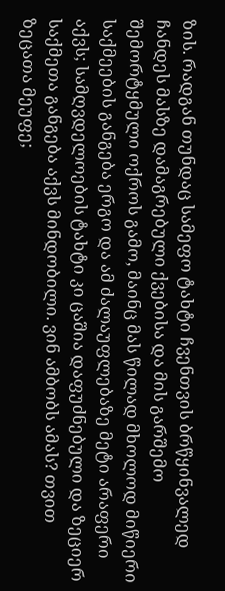ზის. რადგან თუნდაც სამეფო ტახტი ჩვენთვის ბრწყინვალედ ჩანდეს მასზე დამაგრებული ქვებისა და მის გარშემო შემორტყმული ოქროს გამო, მაინც მას წილად მხოლოდ მიწიერი საქმეების განგება ერგო და ამ ძალაუფლებაზე მეტი არაფერი აქვს; სამღვდელოების ტახტი კი ცაშია დაფუძნებული და ზეციერ საქმეთა განგება აქვს მინდობილი. ვინ ამბობს ამას? თვით ზეცათა მეუფე;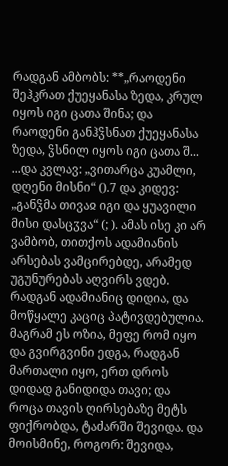რადგან ამბობს: **„რაოდენი შეჰკრათ ქუეყანასა ზედა, კრულ იყოს იგი ცათა შინა; და რაოდენი განჰჴსნათ ქუეყანასა ზედა, ჴსნილ იყოს იგი ცათა შ...
...და კვლავ: „ვითარცა კუამლი, დღენი მისნი“ ().7 და კიდევ: „განჴმა თივაჲ იგი და ყუავილი მისი დასცჳვა“ (; ). ამას ისე კი არ ვამბობ, თითქოს ადამიანის არსებას ვამცირებდე, არამედ უგუნურებას აღვირს ვდებ. რადგან ადამიანიც დიდია, და მოწყალე კაციც პატივდებულია. მაგრამ ეს ოზია, მეფე რომ იყო და გვირგვინი ედგა, რადგან მართალი იყო, ერთ დროს დიდად განიდიდა თავი; და როცა თავის ღირსებაზე მეტს ფიქრობდა, ტაძარში შევიდა. და მოისმინე, როგორ: შევიდა,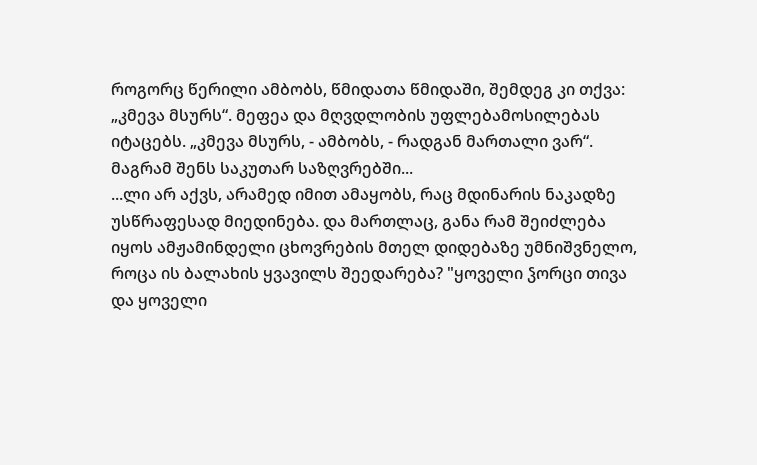როგორც წერილი ამბობს, წმიდათა წმიდაში, შემდეგ კი თქვა: „კმევა მსურს“. მეფეა და მღვდლობის უფლებამოსილებას იტაცებს. „კმევა მსურს, - ამბობს, - რადგან მართალი ვარ“. მაგრამ შენს საკუთარ საზღვრებში...
...ლი არ აქვს, არამედ იმით ამაყობს, რაც მდინარის ნაკადზე უსწრაფესად მიედინება. და მართლაც, განა რამ შეიძლება იყოს ამჟამინდელი ცხოვრების მთელ დიდებაზე უმნიშვნელო, როცა ის ბალახის ყვავილს შეედარება? "ყოველი ჴორცი თივა და ყოველი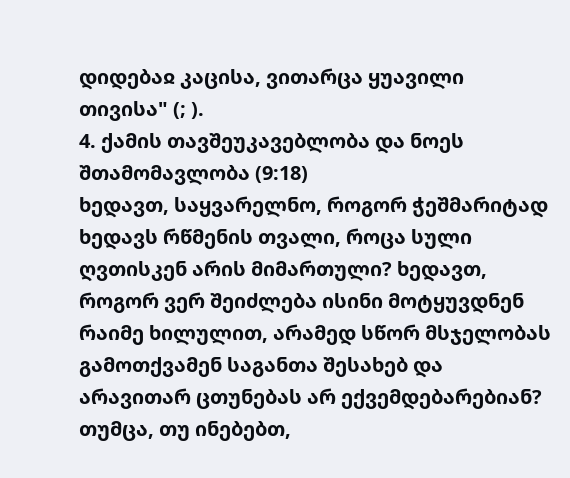დიდებაჲ კაცისა, ვითარცა ყუავილი თივისა" (; ).
4. ქამის თავშეუკავებლობა და ნოეს შთამომავლობა (9:18)
ხედავთ, საყვარელნო, როგორ ჭეშმარიტად ხედავს რწმენის თვალი, როცა სული ღვთისკენ არის მიმართული? ხედავთ, როგორ ვერ შეიძლება ისინი მოტყუვდნენ რაიმე ხილულით, არამედ სწორ მსჯელობას გამოთქვამენ საგანთა შესახებ და არავითარ ცთუნებას არ ექვემდებარებიან? თუმცა, თუ ინებებთ,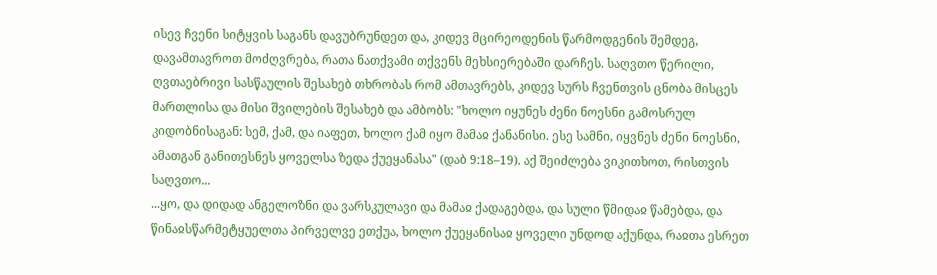ისევ ჩვენი სიტყვის საგანს დავუბრუნდეთ და, კიდევ მცირეოდენის წარმოდგენის შემდეგ, დავამთავროთ მოძღვრება, რათა ნათქვამი თქვენს მეხსიერებაში დარჩეს. საღვთო წერილი, ღვთაებრივი სასწაულის შესახებ თხრობას რომ ამთავრებს, კიდევ სურს ჩვენთვის ცნობა მისცეს მართლისა და მისი შვილების შესახებ და ამბობს: "ხოლო იყუნეს ძენი ნოესნი გამოსრულ კიდობნისაგან: სემ, ქამ, და იაფეთ, ხოლო ქამ იყო მამაჲ ქანანისი. ესე სამნი, იყვნეს ძენი ნოესნი, ამათგან განითესნეს ყოველსა ზედა ქუეყანასა" (დაბ 9:18–19). აქ შეიძლება ვიკითხოთ, რისთვის საღვთო...
...ყო, და დიდად ანგელოზნი და ვარსკულავი და მამაჲ ქადაგებდა, და სული წმიდაჲ წამებდა, და წინაჲსწარმეტყუელთა პირველვე ეთქუა, ხოლო ქუეყანისაჲ ყოველი უნდოდ აქუნდა, რაჲთა ესრეთ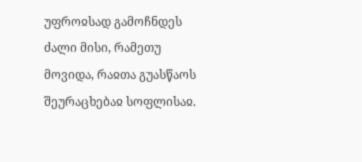უფროჲსად გამოჩნდეს ძალი მისი, რამეთუ მოვიდა, რაჲთა გუასწაოს შეურაცხებაჲ სოფლისაჲ.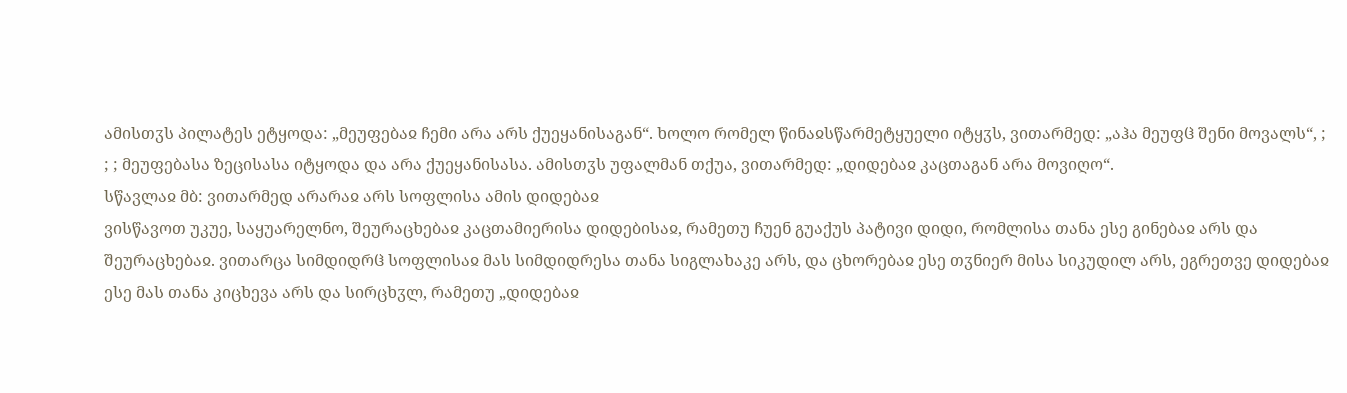ამისთჳს პილატეს ეტყოდა: „მეუფებაჲ ჩემი არა არს ქუეყანისაგან“. ხოლო რომელ წინაჲსწარმეტყუელი იტყჳს, ვითარმედ: „აჰა მეუფჱ შენი მოვალს“, ; ; ; მეუფებასა ზეცისასა იტყოდა და არა ქუეყანისასა. ამისთჳს უფალმან თქუა, ვითარმედ: „დიდებაჲ კაცთაგან არა მოვიღო“.
სწავლაჲ მბ: ვითარმედ არარაჲ არს სოფლისა ამის დიდებაჲ
ვისწავოთ უკუე, საყუარელნო, შეურაცხებაჲ კაცთამიერისა დიდებისაჲ, რამეთუ ჩუენ გუაქუს პატივი დიდი, რომლისა თანა ესე გინებაჲ არს და შეურაცხებაჲ. ვითარცა სიმდიდრჱ სოფლისაჲ მას სიმდიდრესა თანა სიგლახაკე არს, და ცხორებაჲ ესე თჳნიერ მისა სიკუდილ არს, ეგრეთვე დიდებაჲ ესე მას თანა კიცხევა არს და სირცხჳლ, რამეთუ „დიდებაჲ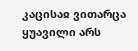კაცისაჲ ვითარცა ყუავილი არს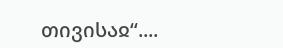თივისაჲ“....